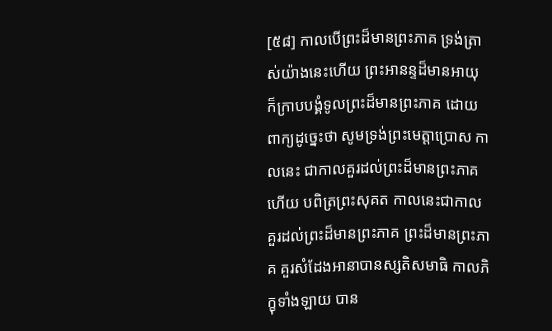[៥៨] កាលបើព្រះដ៏មានព្រះភាគ ទ្រង់ត្រាស់យ៉ាងនេះហើយ ព្រះអានន្ទដ៏មានអាយុ ក៏ក្រាបបង្គំទូលព្រះដ៏មានព្រះភាគ ដោយពាក្យដូច្នេះថា សូមទ្រង់ព្រះមេត្តាប្រោស កាលនេះ ជាកាលគួរដល់ព្រះដ៏មានព្រះភាគហើយ បពិត្រព្រះសុគត កាលនេះជាកាល គួរដល់ព្រះដ៏មានព្រះភាគ ព្រះដ៏មានព្រះភាគ គួរសំដែងអានាបានស្សតិសមាធិ កាលភិក្ខុទាំងឡាយ បាន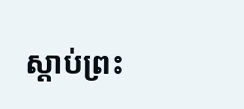ស្តាប់ព្រះ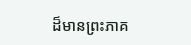ដ៏មានព្រះភាគ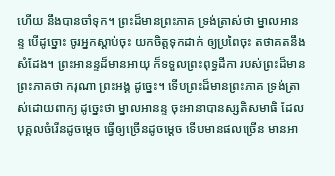ហើយ នឹងបានចាំទុក។ ព្រះដ៏មានព្រះភាគ ទ្រង់ត្រាស់ថា ម្នាលអានន្ទ បើដូច្នោះ ចូរអ្នកស្ដាប់ចុះ យកចិត្តទុកដាក់ ឲ្យប្រពៃចុះ តថាគតនឹងសំដែង។ ព្រះអានន្ទដ៏មានអាយុ ក៏ទទួលព្រះពុទ្ធដីកា របស់ព្រះដ៏មានព្រះភាគថា ករុណា ព្រះអង្គ ដូច្នេះ។ ទើបព្រះដ៏មានព្រះភាគ ទ្រង់ត្រាស់ដោយពាក្យ ដូច្នេះថា ម្នាលអានន្ទ ចុះអានាបានស្សតិសមាធិ ដែលបុគ្គលចំរើនដូចម្ដេច ធ្វើឲ្យច្រើនដូចម្ដេច ទើបមានផលច្រើន មានអា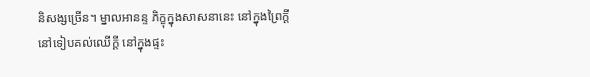និសង្សច្រើន។ ម្នាលអានន្ទ ភិក្ខុក្នុងសាសនានេះ នៅក្នុងព្រៃក្ដី នៅទៀបគល់ឈើក្ដី នៅក្នុងផ្ទះ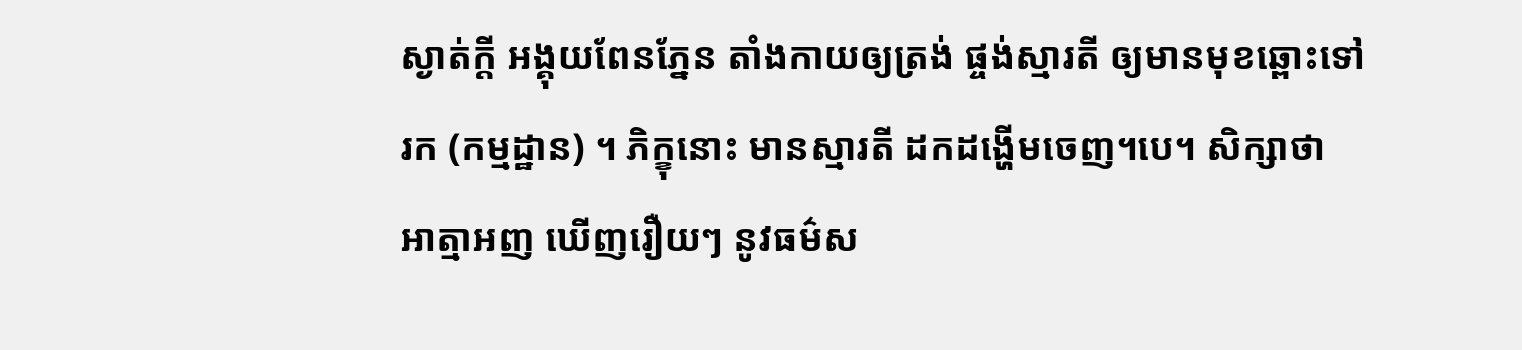ស្ងាត់ក្តី អង្គុយពែនភ្នែន តាំងកាយឲ្យត្រង់ ផ្ចង់ស្មារតី ឲ្យមានមុខឆ្ពោះទៅរក (កម្មដ្ឋាន) ។ ភិក្ខុនោះ មានស្មារតី ដកដង្ហើមចេញ។បេ។ សិក្សាថា អាត្មាអញ ឃើញរឿយៗ នូវធម៌ស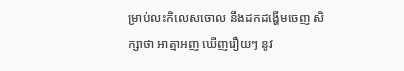ម្រាប់លះកិលេសចោល នឹងដកដង្ហើមចេញ សិក្សាថា អាត្មាអញ ឃើញរឿយៗ នូវ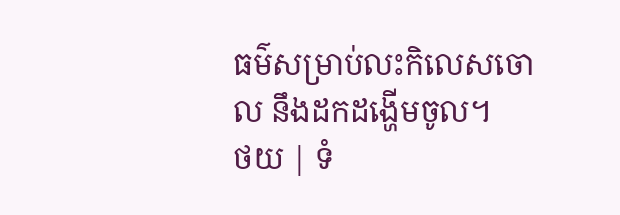ធម៌សម្រាប់លះកិលេសចោល នឹងដកដង្ហើមចូល។
ថយ | ទំ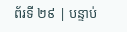ព័រទី ២៩ | បន្ទាប់